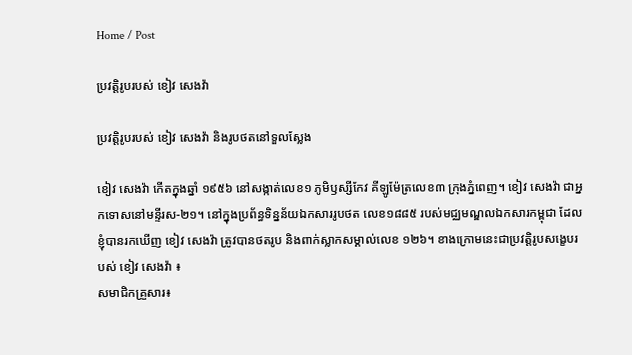Home / Post

ប្រវត្តិរូបរបស់ ខៀវ សេងវ៉ា

ប្រវត្តិរូបរបស់ ខៀវ សេងវ៉ា និងរូបថតនៅទួលស្លែង

ខៀវ សេងវ៉ា កើតក្នុងឆ្នាំ ១៩៥៦ នៅសង្កាត់លេខ១ ភូមិឫស្សីកែវ គីឡូម៉ែត្រលេខ៣ ក្រុងភ្នំពេញ។ ខៀវ សេងវ៉ា ជាអ្នកទោសនៅមន្ទីរស-២១។ នៅក្នុងប្រព័ន្ធទិន្នន័យឯកសាររូបថត លេខ១៨៨៥ របស់មជ្ឈមណ្ឌលឯកសារកម្ពុជា ដែលខ្ញុំបានរកឃើញ ខៀវ សេងវ៉ា ត្រូវបានថតរូប និងពាក់ស្លាកសម្គាល់លេខ ១២៦។ ខាងក្រោមនេះជាប្រវត្តិរូបសង្ខេបរបស់ ខៀវ សេងវ៉ា ៖
សមាជិកគ្រួសារ៖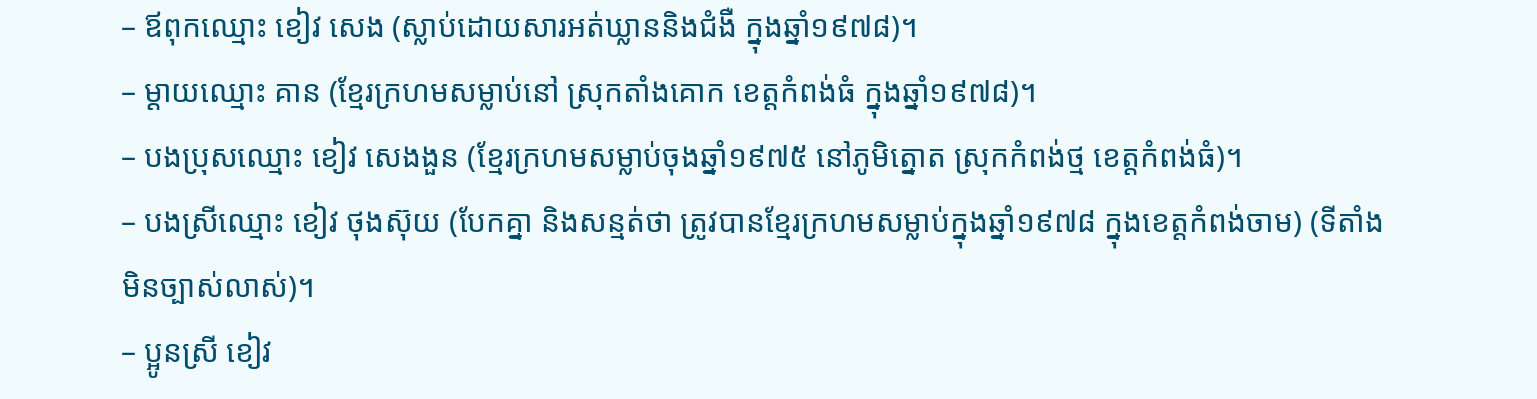– ឪពុកឈ្មោះ ខៀវ សេង (ស្លាប់ដោយសារអត់ឃ្លាននិងជំងឺ ក្នុងឆ្នាំ១៩៧៨)។
– ម្ដាយឈ្មោះ គាន (ខ្មែរក្រហមសម្លាប់នៅ ស្រុកតាំងគោក ខេត្តកំពង់ធំ ក្នុងឆ្នាំ១៩៧៨)។
– បងប្រុសឈ្មោះ ខៀវ សេងងួន (ខ្មែរក្រហមសម្លាប់ចុងឆ្នាំ១៩៧៥ នៅភូមិត្នោត ស្រុកកំពង់ថ្ម ខេត្តកំពង់ធំ)។
– បងស្រីឈ្មោះ ខៀវ ថុងស៊ុយ (បែកគ្នា និងសន្មត់ថា ត្រូវបានខ្មែរក្រហមសម្លាប់ក្នុងឆ្នាំ១៩៧៨ ក្នុងខេត្តកំពង់ចាម) (ទីតាំងមិនច្បាស់លាស់)។
– ប្អូនស្រី ខៀវ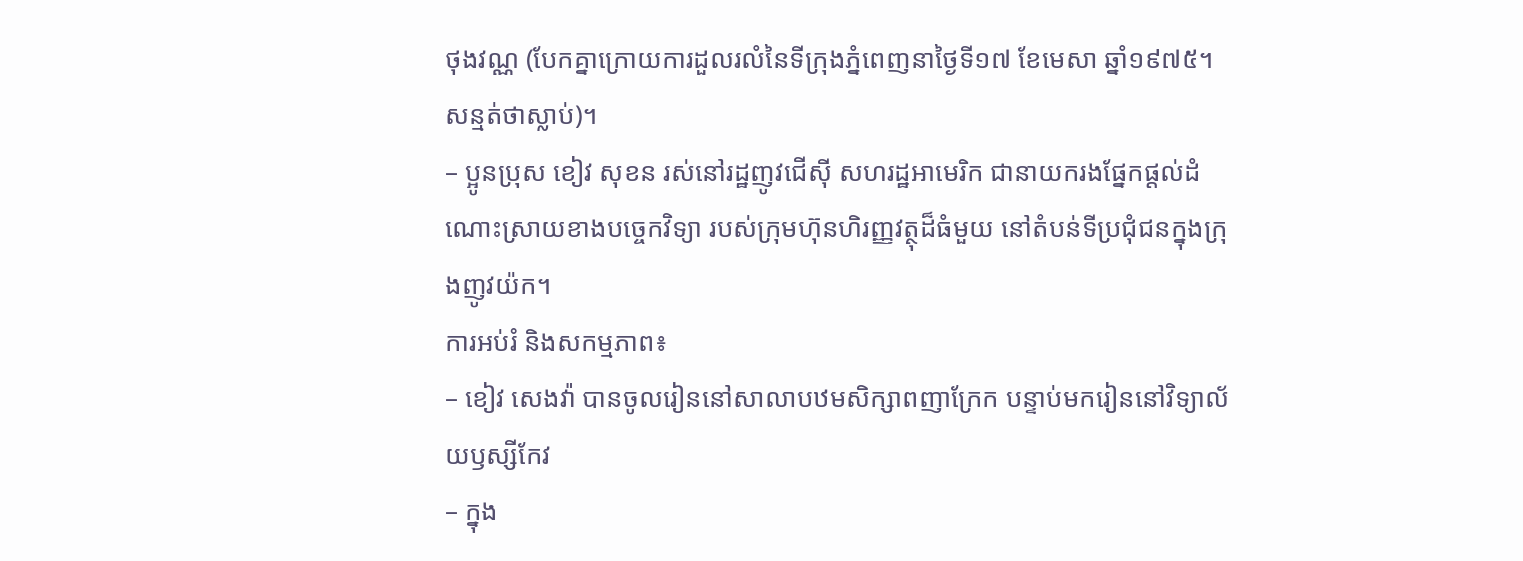ថុងវណ្ណ (បែកគ្នាក្រោយការដួលរលំនៃទីក្រុងភ្នំពេញនាថ្ងៃទី១៧ ខែមេសា ឆ្នាំ១៩៧៥។ សន្មត់ថាស្លាប់)។
– ប្អូនប្រុស ខៀវ សុខន រស់នៅរដ្ឋញូវជើស៊ី សហរដ្ឋអាមេរិក ជានាយករងផ្នែកផ្ដល់ដំណោះស្រាយខាងបច្ចេកវិទ្យា របស់ក្រុមហ៊ុនហិរញ្ញវត្ថុដ៏ធំមួយ នៅតំបន់ទីប្រជុំជនក្នុងក្រុងញូវយ៉ក។
ការអប់រំ និងសកម្មភាព៖
– ខៀវ សេងវ៉ា បានចូលរៀននៅសាលាបឋមសិក្សាពញាក្រែក បន្ទាប់មករៀននៅវិទ្យាល័យឫស្សីកែវ
– ក្នុង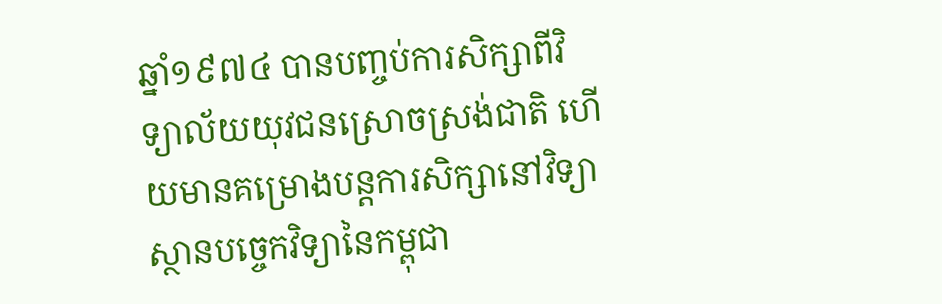ឆ្នាំ១៩៧៤ បានបញ្ចប់ការសិក្សាពីវិទ្យាល័យយុវជនស្រោចស្រង់ជាតិ ហើយមានគម្រោងបន្ដការសិក្សានៅវិទ្យាស្ថានបច្ចេកវិទ្យានៃកម្ពុជា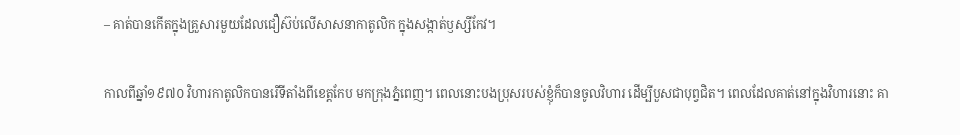– គាត់បានកើតក្នុងគ្រួសារមួយដែលជឿស៊ប់លើសាសនាកាតូលិក ក្នុងសង្កាត់ឫស្សីកែវ។

កាលពីឆ្នាំ១៩៧០ វិហារកាតូលិកបានរើទីតាំងពីខេត្តកែប មកក្រុងភ្នំពេញ។ ពេលនោះបងប្រុសរបស់ខ្ញុំក៏បានចូលវិហារ ដើម្បីបួសជាបុព្វជិត។ ពេលដែលគាត់នៅក្នុងវិហារនោះ គា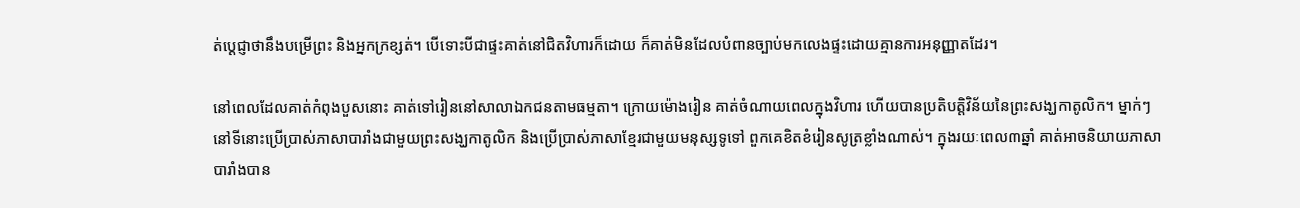ត់ប្ដេជ្ញាថានឹងបម្រើព្រះ និងអ្នកក្រខ្សត់។ បើទោះបីជាផ្ទះគាត់នៅជិតវិហារក៏ដោយ ក៏គាត់មិនដែលបំពានច្បាប់មកលេងផ្ទះដោយគ្មានការអនុញ្ញាតដែរ។

នៅពេលដែលគាត់កំពុងបួសនោះ គាត់ទៅរៀននៅសាលាឯកជនតាមធម្មតា។ ក្រោយម៉ោងរៀន គាត់ចំណាយពេលក្នុងវិហារ ហើយបានប្រតិបត្តិវិន័យនៃព្រះសង្ឃកាតូលិក។ ម្នាក់ៗនៅទីនោះប្រើប្រាស់ភាសាបារាំងជាមួយព្រះសង្ឃកាតូលិក និងប្រើប្រាស់ភាសាខ្មែរជាមួយមនុស្សទូទៅ ពួកគេខិតខំរៀនសូត្រខ្លាំងណាស់។ ក្នុងរយៈពេល៣ឆ្នាំ គាត់អាចនិយាយភាសាបារាំងបាន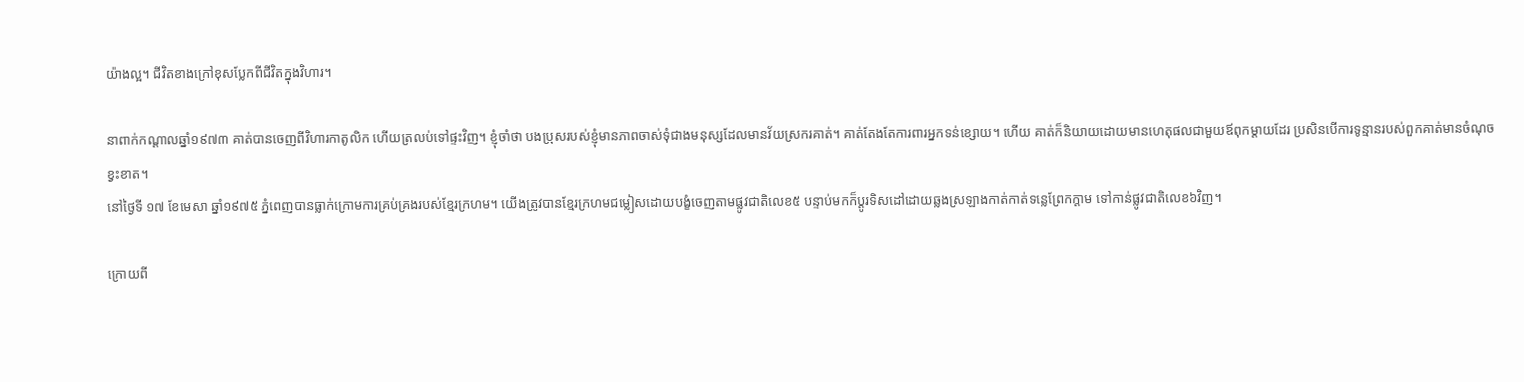យ៉ាងល្អ។ ជីវិតខាងក្រៅខុសប្លែកពីជីវិតក្នុងវិហារ។

នាពាក់កណ្ដាលឆ្នាំ១៩៧៣ គាត់បានចេញពីវិហារកាតូលិក ហើយត្រលប់ទៅផ្ទះវិញ។ ខ្ញុំចាំថា បងប្រុសរបស់ខ្ញុំមានភាពចាស់ទុំជាងមនុស្សដែលមានវ័យស្រករគាត់។ គាត់តែងតែការពារអ្នកទន់ខ្សោយ។ ហើយ គាត់ក៏និយាយដោយមានហេតុផលជាមួយឪពុកម្ដាយដែរ ប្រសិនបើការទូន្មានរបស់ពួកគាត់មានចំណុចខ្វះខាត។
នៅថ្ងៃទី ១៧ ខែមេសា ឆ្នាំ១៩៧៥ ភ្នំពេញបានធ្លាក់ក្រោមការគ្រប់គ្រងរបស់ខ្មែរក្រហម។ យើងត្រូវបានខ្មែរក្រហមជម្លៀសដោយបង្ខំចេញតាមផ្លូវជាតិលេខ៥ បន្ទាប់មកក៏ប្ដូរទិសដៅដោយឆ្លងស្រឡាងកាត់កាត់ទន្លេព្រែកក្ដាម ទៅកាន់ផ្លូវជាតិលេខ៦វិញ។

ក្រោយពី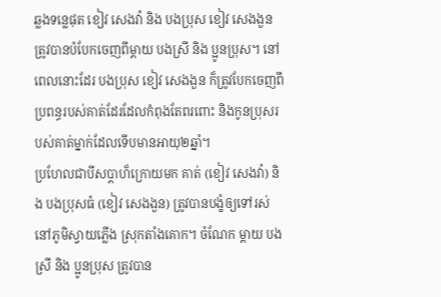ឆ្លងទន្លេផុត ខៀវ សេងវ៉ា និង បងប្រុស ខៀវ សេងងួន ត្រូវបានបំបែកចេញពីម្ដាយ បងស្រី និង ប្អូនប្រុស។ នៅពេលនោះដែរ បងប្រុស ខៀវ សេងងួន ក៏ត្រូវបែកចេញពីប្រពន្ធរបស់គាត់ដែរដែលកំពុងតែពរពោះ និងកូនប្រុសរបស់គាត់ម្នាក់ដែលទើបមានអាយុ២ឆ្នាំ។
ប្រហែលជាបីសប្ដាហ៏ក្រោយមក គាត់ (ខៀវ សេងវ៉ា) និង បងប្រុសធំ (ខៀវ សេងងួន) ត្រូវបានបង្ខំឲ្យទៅរស់នៅភូមិស្វាយភ្លើង ស្រុកតាំងគោក។ ចំណែក ម្ដាយ បងស្រី និង ប្អូនប្រុស ត្រូវបាន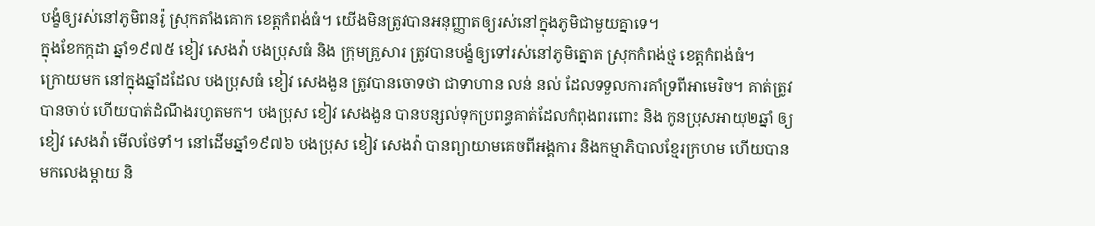បង្ខំឲ្យរស់នៅភូមិពនរ៉ូ ស្រុកតាំងគោក ខេត្តកំពង់ធំ។ យើងមិនត្រូវបានអនុញ្ញាតឲ្យរស់នៅក្នុងភូមិជាមួយគ្នាទេ។
ក្នុងខែកក្កដា ឆ្នាំ១៩៧៥ ខៀវ សេងវ៉ា បងប្រុសធំ និង ក្រុមគ្រួសារ ត្រូវបានបង្ខំឲ្យទៅរស់នៅភូមិត្នោត ស្រុកកំពង់ថ្ម ខេត្តកំពង់ធំ។
ក្រោយមក នៅក្នុងឆ្នាំដដែល បងប្រុសធំ ខៀវ សេងងួន ត្រូវបានចោទថា ជាទាហាន លន់ នល់ ដែលទទួលការគាំទ្រពីអាមេរិច។ គាត់ត្រូវបានចាប់ ហើយបាត់ដំណឹងរហូតមក។ បងប្រុស ខៀវ សេងងួន បានបន្សល់ទុកប្រពន្ធគាត់ដែលកំពុងពរពោះ និង កូនប្រុសអាយុ២ឆ្នាំ ឲ្យ ខៀវ សេងវ៉ា មើលថែទាំ។ នៅដើមឆ្នាំ១៩៧៦ បងប្រុស ខៀវ សេងវ៉ា បានព្យាយាមគេចពីអង្គការ និងកម្មាភិបាលខ្មែរក្រហម ហើយបានមកលេងម្ដាយ និ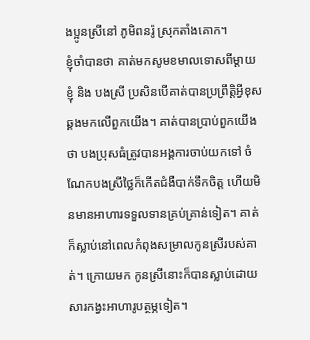ងប្អូនស្រីនៅ ភូមិពនរ៉ូ ស្រុកតាំងគោក។
ខ្ញុំចាំបានថា គាត់មកសូមខមាលទោសពីម្ដាយ ខ្ញុំ និង បងស្រី ប្រសិនបើគាត់បានប្រព្រឹត្តិអ្វីខុសឆ្គងមកលើពួកយើង។ គាត់បានប្រាប់ពួកយើងថា បងប្រុសធំត្រូវបានអង្គការចាប់យកទៅ ចំណែកបងស្រីថ្លៃក៏កើតជំងឺបាក់ទឹកចិត្ត ហើយមិនមានអាហារទទួលទានគ្រប់គ្រាន់ទៀត។ គាត់ក៏ស្លាប់នៅពេលកំពុងសម្រាលកូនស្រីរបស់គាត់។ ក្រោយមក កូនស្រីនោះក៏បានស្លាប់ដោយសារកង្វះអាហារូបត្ថម្ភទៀត។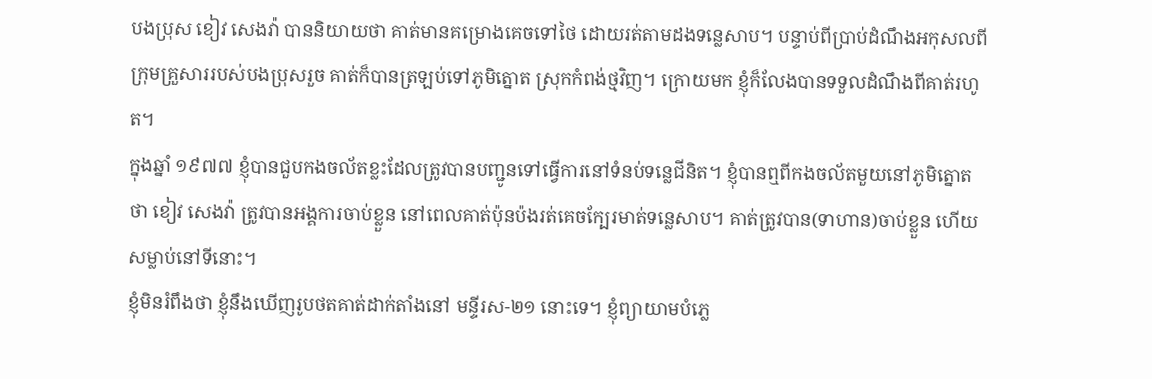បងប្រុស ខៀវ សេងវ៉ា បាននិយាយថា គាត់មានគម្រោងគេចទៅថៃ ដោយរត់តាមដងទន្លេសាប។ បន្ទាប់ពីប្រាប់ដំណឹងអកុសលពីក្រុមគ្រួសាររបស់បងប្រុសរួច គាត់ក៏បានត្រឡប់ទៅភូមិត្នោត ស្រុកកំពង់ថ្មវិញ។ ក្រោយមក ខ្ញុំក៏លែងបានទទួលដំណឹងពីគាត់រហូត។
ក្នុងឆ្នាំ ១៩៧៧ ខ្ញុំបានជួបកងចល័តខ្លះដែលត្រូវបានបញ្ជូនទៅធ្វើការនៅទំនប់ទន្លេជីនិត។ ខ្ញុំបានឮពីកងចល័តមួយនៅភូមិត្នោត ថា ខៀវ សេងវ៉ា ត្រូវបានអង្គការចាប់ខ្លួន នៅពេលគាត់ប៉ុនប៉ងរត់គេចក្បែរមាត់ទន្លេសាប។ គាត់ត្រូវបាន(ទាហាន)ចាប់ខ្លួន ហើយសម្លាប់នៅទីនោះ។
ខ្ញុំមិនរំពឹងថា ខ្ញុំនឹងឃើញរូបថតគាត់ដាក់តាំងនៅ មន្ទីរស-២១ នោះទេ។ ខ្ញុំព្យាយាមបំភ្លេ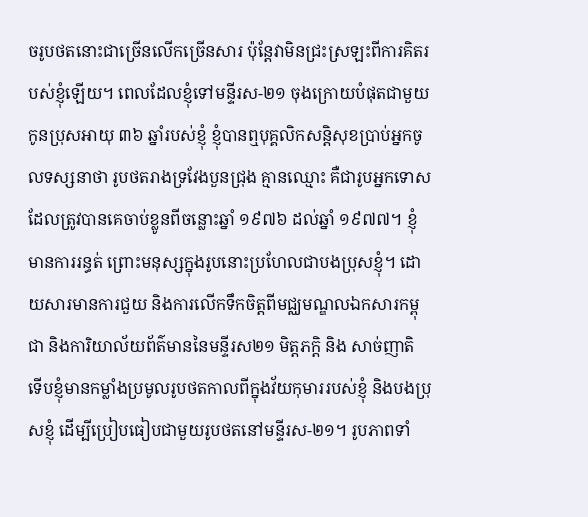ចរូបថតនោះជាច្រើនលើកច្រើនសារ ប៉ុន្ដែវាមិនជ្រះស្រឡះពីការគិតរបស់ខ្ញុំឡើយ។ ពេលដែលខ្ញុំទៅមន្ទីរស-២១ ចុងក្រោយបំផុតជាមួយកូនប្រុសអាយុ ៣៦ ឆ្នាំរបស់ខ្ញុំ ខ្ញុំបានឮបុគ្គលិកសន្ដិសុខប្រាប់អ្នកចូលទស្សនាថា រូបថតរាងទ្រវែងបួនជ្រុង គ្មានឈ្មោះ គឺជារូបអ្នកទោសដែលត្រូវបានគេចាប់ខ្លូនពីចន្លោះឆ្នាំ ១៩៧៦ ដល់ឆ្នាំ ១៩៧៧។ ខ្ញុំមានការរន្ធត់ ព្រោះមនុស្សក្នុងរូបនោះប្រហែលជាបងប្រុសខ្ញុំ។ ដោយសារមានការជួយ និងការលើកទឹកចិត្តពីមជ្ឈមណ្ឌលឯកសារកម្ពុជា និងការិយាល័យព័ត៌មាននៃមន្ទីរស២១ មិត្តភក្តិ និង សាច់ញាតិ ទើបខ្ញុំមានកម្លាំងប្រមូលរូបថតកាលពីក្នុងវ័យកុមាររបស់ខ្ញុំ និងបងប្រុសខ្ញុំ ដើម្បីប្រៀបធៀបជាមួយរូបថតនៅមន្ទីរស-២១។ រូបភាពទាំ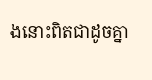ងនោះពិតជាដូចគ្នា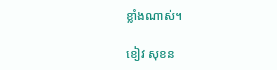ខ្លាំងណាស់។

ខៀវ សុខន